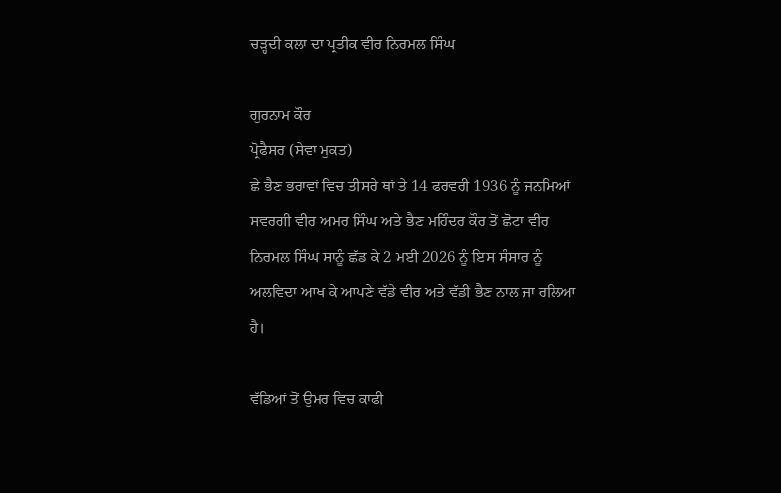ਚੜ੍ਹਦੀ ਕਲਾ ਦਾ ਪ੍ਰਤੀਕ ਵੀਰ ਨਿਰਮਲ ਸਿੰਘ

ਗੁਰਨਾਮ ਕੌਰ
ਪ੍ਰੋਫੈਸਰ (ਸੇਵਾ ਮੁਕਤ)
ਛੇ ਭੈਣ ਭਰਾਵਾਂ ਵਿਚ ਤੀਸਰੇ ਥਾਂ ਤੇ 14 ਫਰਵਰੀ 1936 ਨੂੰ ਜਨਮਿਆਂ ਸਵਰਗੀ ਵੀਰ ਅਮਰ ਸਿੰਘ ਅਤੇ ਭੈਣ ਮਹਿੰਦਰ ਕੌਰ ਤੋਂ ਛੋਟਾ ਵੀਰ ਨਿਰਮਲ ਸਿੰਘ ਸਾਨੂੰ ਛੱਡ ਕੇ 2 ਮਈ 2026 ਨੂੰ ਇਸ ਸੰਸਾਰ ਨੂੰ ਅਲਵਿਦਾ ਆਖ ਕੇ ਆਪਣੇ ਵੱਡੇ ਵੀਰ ਅਤੇ ਵੱਡੀ ਭੈਣ ਨਾਲ ਜਾ ਰਲਿਆ ਹੈ।

ਵੱਡਿਆਂ ਤੋਂ ਉਮਰ ਵਿਚ ਕਾਫੀ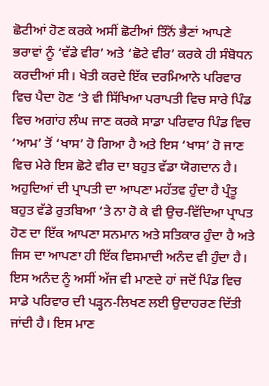ਛੋਟੀਆਂ ਹੋਣ ਕਰਕੇ ਅਸੀਂ ਛੋਟੀਆਂ ਤਿੰਨੋਂ ਭੈਣਾਂ ਆਪਣੇ ਭਰਾਵਾਂ ਨੂੰ ‘ਵੱਡੇ ਵੀਰ’ ਅਤੇ ‘ਛੋਟੇ ਵੀਰ’ ਕਰਕੇ ਹੀ ਸੰਬੋਧਨ ਕਰਦੀਆਂ ਸੀ। ਖੇਤੀ ਕਰਦੇ ਇੱਕ ਦਰਮਿਆਨੇ ਪਰਿਵਾਰ ਵਿਚ ਪੈਦਾ ਹੋਣ ‘ਤੇ ਵੀ ਸਿੱਖਿਆ ਪਰਾਪਤੀ ਵਿਚ ਸਾਰੇ ਪਿੰਡ ਵਿਚ ਅਗਾਂਹ ਲੰਘ ਜਾਣ ਕਰਕੇ ਸਾਡਾ ਪਰਿਵਾਰ ਪਿੰਡ ਵਿਚ ‘ਆਮ’ ਤੋਂ ‘ਖਾਸ’ ਹੋ ਗਿਆ ਹੈ ਅਤੇ ਇਸ ‘ਖਾਸ’ ਹੋ ਜਾਣ ਵਿਚ ਮੇਰੇ ਇਸ ਛੋਟੇ ਵੀਰ ਦਾ ਬਹੁਤ ਵੱਡਾ ਯੋਗਦਾਨ ਹੈ। ਅਹੁਦਿਆਂ ਦੀ ਪ੍ਰਾਪਤੀ ਦਾ ਆਪਣਾ ਮਹੱਤਵ ਹੁੰਦਾ ਹੈ ਪ੍ਰੰਤੂ ਬਹੁਤ ਵੱਡੇ ਰੁਤਬਿਆ ‘ਤੇ ਨਾ ਹੋ ਕੇ ਵੀ ਉਚ-ਵਿੱਦਿਆ ਪ੍ਰਾਪਤ ਹੋਣ ਦਾ ਇੱਕ ਆਪਣਾ ਸਨਮਾਨ ਅਤੇ ਸਤਿਕਾਰ ਹੁੰਦਾ ਹੈ ਅਤੇ ਜਿਸ ਦਾ ਆਪਣਾ ਹੀ ਇੱਕ ਵਿਸਮਾਦੀ ਅਨੰਦ ਵੀ ਹੁੰਦਾ ਹੈ। ਇਸ ਅਨੰਦ ਨੂੰ ਅਸੀਂ ਅੱਜ ਵੀ ਮਾਣਦੇ ਹਾਂ ਜਦੋਂ ਪਿੰਡ ਵਿਚ ਸਾਡੇ ਪਰਿਵਾਰ ਦੀ ਪੜ੍ਹਨ-ਲਿਖਣ ਲਈ ਉਦਾਹਰਣ ਦਿੱਤੀ ਜਾਂਦੀ ਹੈ। ਇਸ ਮਾਣ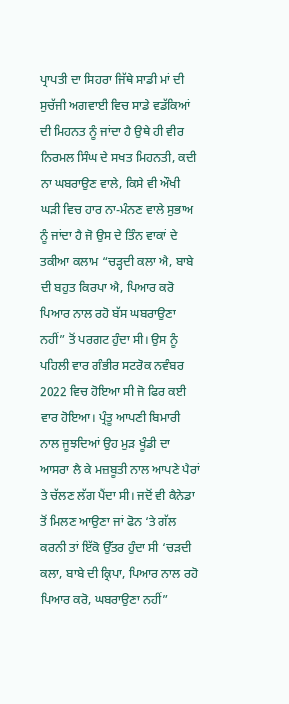ਪ੍ਰਾਪਤੀ ਦਾ ਸਿਹਰਾ ਜਿੱਥੇ ਸਾਡੀ ਮਾਂ ਦੀ ਸੁਚੱਜੀ ਅਗਵਾਈ ਵਿਚ ਸਾਡੇ ਵਡੱਕਿਆਂ ਦੀ ਮਿਹਨਤ ਨੂੰ ਜਾਂਦਾ ਹੈ ਉਥੇ ਹੀ ਵੀਰ ਨਿਰਮਲ ਸਿੰਘ ਦੇ ਸਖਤ ਮਿਹਨਤੀ, ਕਦੀ ਨਾ ਘਬਰਾਉਣ ਵਾਲੇ, ਕਿਸੇ ਵੀ ਔਖੀ ਘੜੀ ਵਿਚ ਹਾਰ ਨਾ-ਮੰਨਣ ਵਾਲੇ ਸੁਭਾਅ ਨੂੰ ਜਾਂਦਾ ਹੈ ਜੋ ਉਸ ਦੇ ਤਿੰਨ ਵਾਕਾਂ ਦੇ ਤਕੀਆ ਕਲਾਮ “ਚੜ੍ਹਦੀ ਕਲਾ ਐ, ਬਾਬੇ ਦੀ ਬਹੁਤ ਕਿਰਪਾ ਐ, ਪਿਆਰ ਕਰੋ ਪਿਆਰ ਨਾਲ ਰਹੋ ਬੱਸ ਘਬਰਾਉਣਾ ਨਹੀਂ” ਤੋਂ ਪਰਗਟ ਹੁੰਦਾ ਸੀ। ਉਸ ਨੂੰ ਪਹਿਲੀ ਵਾਰ ਗੰਭੀਰ ਸਟਰੋਕ ਨਵੰਬਰ 2022 ਵਿਚ ਹੋਇਆ ਸੀ ਜੋ ਫਿਰ ਕਈ ਵਾਰ ਹੋਇਆ। ਪ੍ਰੰਤੂ ਆਪਣੀ ਬਿਮਾਰੀ ਨਾਲ ਜੂਝਦਿਆਂ ਉਹ ਮੁੜ ਖੂੰਡੀ ਦਾ ਆਸਰਾ ਲੈ ਕੇ ਮਜ਼ਬੂਤੀ ਨਾਲ ਆਪਣੇ ਪੈਰਾਂ ਤੇ ਚੱਲਣ ਲੱਗ ਪੈਂਦਾ ਸੀ। ਜਦੋਂ ਵੀ ਕੈਨੇਡਾ ਤੋਂ ਮਿਲਣ ਆਉਣਾ ਜਾਂ ਫੋਨ ‘ਤੇ ਗੱਲ ਕਰਨੀ ਤਾਂ ਇੱਕੋ ਉੱਤਰ ਹੁੰਦਾ ਸੀ ‘ਚੜਦੀ ਕਲਾ, ਬਾਬੇ ਦੀ ਕ੍ਰਿਪਾ, ਪਿਆਰ ਨਾਲ ਰਹੋ ਪਿਆਰ ਕਰੋ, ਘਬਰਾਉਣਾ ਨਹੀਂ”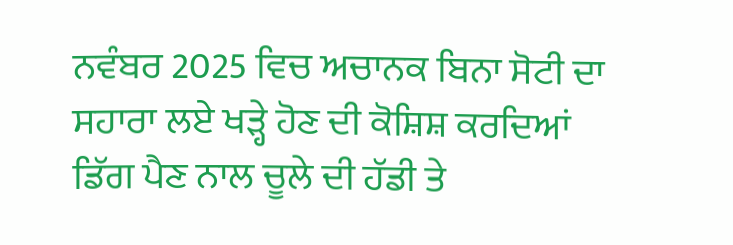ਨਵੰਬਰ 2025 ਵਿਚ ਅਚਾਨਕ ਬਿਨਾ ਸੋਟੀ ਦਾ ਸਹਾਰਾ ਲਏ ਖੜ੍ਹੇ ਹੋਣ ਦੀ ਕੋਸ਼ਿਸ਼ ਕਰਦਿਆਂ ਡਿੱਗ ਪੈਣ ਨਾਲ ਚੂਲੇ ਦੀ ਹੱਡੀ ਤੇ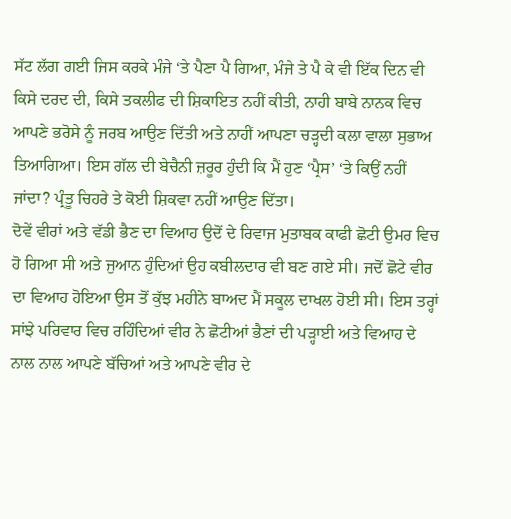ਸੱਟ ਲੱਗ ਗਈ ਜਿਸ ਕਰਕੇ ਮੰਜੇ ‘ਤੇ ਪੈਣਾ ਪੈ ਗਿਆ, ਮੰਜੇ ਤੇ ਪੈ ਕੇ ਵੀ ਇੱਕ ਦਿਨ ਵੀ ਕਿਸੇ ਦਰਦ ਦੀ, ਕਿਸੇ ਤਕਲੀਫ ਦੀ ਸ਼ਿਕਾਇਤ ਨਹੀਂ ਕੀਤੀ, ਨਾਹੀ ਬਾਬੇ ਨਾਨਕ ਵਿਚ ਆਪਣੇ ਭਰੋਸੇ ਨੂੰ ਜਰਬ ਆਉਣ ਦਿੱਤੀ ਅਤੇ ਨਾਹੀਂ ਆਪਣਾ ਚੜ੍ਹਦੀ ਕਲਾ ਵਾਲਾ ਸੁਭਾਅ ਤਿਆਗਿਆ। ਇਸ ਗੱਲ ਦੀ ਬੇਚੈਨੀ ਜ਼ਰੂਰ ਹੁੰਦੀ ਕਿ ਮੈਂ ਹੁਣ ‘ਪ੍ਰੈਸ’ ‘ਤੇ ਕਿਉਂ ਨਹੀਂ ਜਾਂਦਾ? ਪ੍ਰੰਤੂ ਚਿਹਰੇ ਤੇ ਕੋਈ ਸ਼ਿਕਵਾ ਨਹੀਂ ਆਉਣ ਦਿੱਤਾ।
ਦੋਵੇਂ ਵੀਰਾਂ ਅਤੇ ਵੱਡੀ ਭੈਣ ਦਾ ਵਿਆਹ ਉਦੋਂ ਦੇ ਰਿਵਾਜ ਮੁਤਾਬਕ ਕਾਫੀ ਛੋਟੀ ਉਮਰ ਵਿਚ ਹੋ ਗਿਆ ਸੀ ਅਤੇ ਜੁਆਨ ਹੁੰਦਿਆਂ ਉਹ ਕਬੀਲਦਾਰ ਵੀ ਬਣ ਗਏ ਸੀ। ਜਦੋਂ ਛੋਟੇ ਵੀਰ ਦਾ ਵਿਆਹ ਹੋਇਆ ਉਸ ਤੋਂ ਕੁੱਝ ਮਹੀਨੇ ਬਾਅਦ ਮੈਂ ਸਕੂਲ ਦਾਖਲ ਹੋਈ ਸੀ। ਇਸ ਤਰ੍ਹਾਂ ਸਾਂਝੇ ਪਰਿਵਾਰ ਵਿਚ ਰਹਿੰਦਿਆਂ ਵੀਰ ਨੇ ਛੋਟੀਆਂ ਭੈਣਾਂ ਦੀ ਪੜ੍ਹਾਈ ਅਤੇ ਵਿਆਹ ਦੇ ਨਾਲ ਨਾਲ ਆਪਣੇ ਬੱਚਿਆਂ ਅਤੇ ਆਪਣੇ ਵੀਰ ਦੇ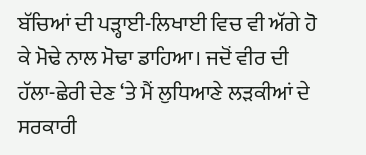ਬੱਚਿਆਂ ਦੀ ਪੜ੍ਹਾਈ-ਲਿਖਾਈ ਵਿਚ ਵੀ ਅੱਗੇ ਹੋ ਕੇ ਮੋਢੇ ਨਾਲ ਮੋਢਾ ਡਾਹਿਆ। ਜਦੋਂ ਵੀਰ ਦੀ ਹੱਲਾ-ਛੇਰੀ ਦੇਣ ‘ਤੇ ਮੈਂ ਲੁਧਿਆਣੇ ਲੜਕੀਆਂ ਦੇ ਸਰਕਾਰੀ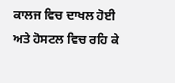ਕਾਲਜ ਵਿਚ ਦਾਖਲ ਹੋਈ ਅਤੇ ਹੋਸਟਲ ਵਿਚ ਰਹਿ ਕੇ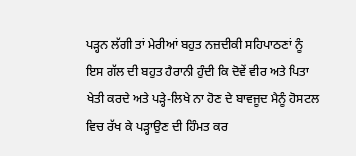ਪੜ੍ਹਨ ਲੱਗੀ ਤਾਂ ਮੇਰੀਆਂ ਬਹੁਤ ਨਜ਼ਦੀਕੀ ਸਹਿਪਾਠਣਾਂ ਨੂੰ ਇਸ ਗੱਲ ਦੀ ਬਹੁਤ ਹੈਰਾਨੀ ਹੁੰਦੀ ਕਿ ਦੋਵੇਂ ਵੀਰ ਅਤੇ ਪਿਤਾ ਖੇਤੀ ਕਰਦੇ ਅਤੇ ਪੜ੍ਹੇ-ਲਿਖੇ ਨਾ ਹੋਣ ਦੇ ਬਾਵਜੂਦ ਮੈਨੂੰ ਹੋਸਟਲ ਵਿਚ ਰੱਖ ਕੇ ਪੜ੍ਹਾਉਣ ਦੀ ਹਿੰਮਤ ਕਰ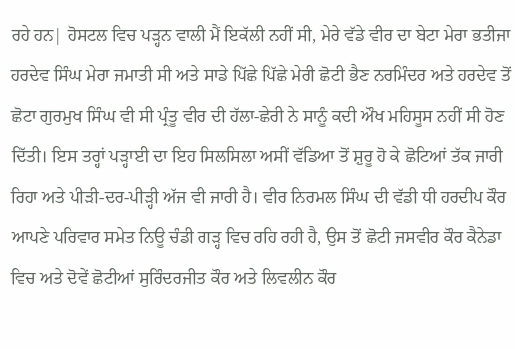ਰਹੇ ਹਨ| ਹੋਸਟਲ ਵਿਚ ਪੜ੍ਹਨ ਵਾਲੀ ਮੈਂ ਇਕੱਲੀ ਨਹੀਂ ਸੀ, ਮੇਰੇ ਵੱਡੇ ਵੀਰ ਦਾ ਬੇਟਾ ਮੇਰਾ ਭਤੀਜਾ ਹਰਦੇਵ ਸਿੰਘ ਮੇਰਾ ਜਮਾਤੀ ਸੀ ਅਤੇ ਸਾਡੇ ਪਿੱਛੇ ਪਿੱਛੇ ਮੇਰੀ ਛੋਟੀ ਭੈਣ ਨਰਮਿੰਦਰ ਅਤੇ ਹਰਦੇਵ ਤੋਂ ਛੋਟਾ ਗੁਰਮੁਖ ਸਿੰਘ ਵੀ ਸੀ ਪ੍ਰੰਤੂ ਵੀਰ ਦੀ ਹੱਲਾ-ਛੇਰੀ ਨੇ ਸਾਨੂੰ ਕਦੀ ਔਖ ਮਹਿਸੂਸ ਨਹੀਂ ਸੀ ਹੋਣ ਦਿੱਤੀ। ਇਸ ਤਰ੍ਹਾਂ ਪੜ੍ਹਾਈ ਦਾ ਇਹ ਸਿਲਸਿਲਾ ਅਸੀਂ ਵੱਡਿਆ ਤੋਂ ਸ਼ੁਰੂ ਹੋ ਕੇ ਛੋਟਿਆਂ ਤੱਕ ਜਾਰੀ ਰਿਹਾ ਅਤੇ ਪੀੜੀ-ਦਰ-ਪੀੜ੍ਹੀ ਅੱਜ ਵੀ ਜਾਰੀ ਹੈ। ਵੀਰ ਨਿਰਮਲ ਸਿੰਘ ਦੀ ਵੱਡੀ ਧੀ ਹਰਦੀਪ ਕੌਰ ਆਪਣੇ ਪਰਿਵਾਰ ਸਮੇਤ ਨਿਊ ਚੰਡੀ ਗੜ੍ਹ ਵਿਚ ਰਹਿ ਰਹੀ ਹੈ, ਉਸ ਤੋਂ ਛੋਟੀ ਜਸਵੀਰ ਕੌਰ ਕੈਨੇਡਾ ਵਿਚ ਅਤੇ ਦੋਵੇਂ ਛੋਟੀਆਂ ਸੁਰਿੰਦਰਜੀਤ ਕੌਰ ਅਤੇ ਲਿਵਲੀਨ ਕੌਰ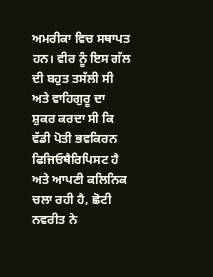ਅਮਰੀਕਾ ਵਿਚ ਸਥਾਪਤ ਹਨ। ਵੀਰ ਨੂੰ ਇਸ ਗੱਲ ਦੀ ਬਹੁਤ ਤਸੱਲੀ ਸੀ ਅਤੇ ਵਾਹਿਗੁਰੂ ਦਾ ਸ਼ੁਕਰ ਕਰਦਾ ਸੀ ਕਿ ਵੱਡੀ ਪੋਤੀ ਭਵਕਿਰਨ ਫਿਜਿਓਥੈਰਿਪਿਸਟ ਹੈ ਅਤੇ ਆਪਣੀ ਕਲਿਨਿਕ ਚਲਾ ਰਹੀ ਹੈ, ਛੋਟੀ ਨਵਰੀਤ ਨੇ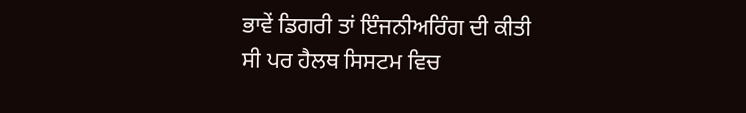ਭਾਵੇਂ ਡਿਗਰੀ ਤਾਂ ਇੰਜਨੀਅਰਿੰਗ ਦੀ ਕੀਤੀ ਸੀ ਪਰ ਹੈਲਥ ਸਿਸਟਮ ਵਿਚ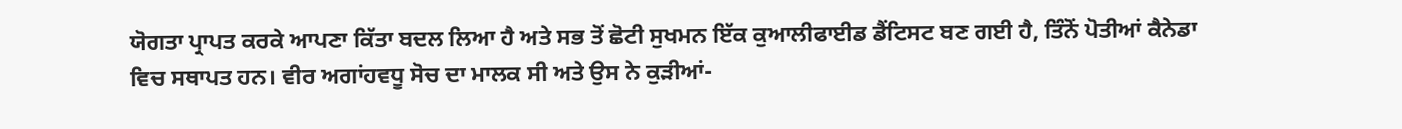ਯੋਗਤਾ ਪ੍ਰਾਪਤ ਕਰਕੇ ਆਪਣਾ ਕਿੱਤਾ ਬਦਲ ਲਿਆ ਹੈ ਅਤੇ ਸਭ ਤੋਂ ਛੋਟੀ ਸੁਖਮਨ ਇੱਕ ਕੁਆਲੀਫਾਈਡ ਡੈਂਟਿਸਟ ਬਣ ਗਈ ਹੈ, ਤਿੰਨੋਂ ਪੋਤੀਆਂ ਕੈਨੇਡਾ ਵਿਚ ਸਥਾਪਤ ਹਨ। ਵੀਰ ਅਗਾਂਹਵਧੂ ਸੋਚ ਦਾ ਮਾਲਕ ਸੀ ਅਤੇ ਉਸ ਨੇ ਕੁੜੀਆਂ-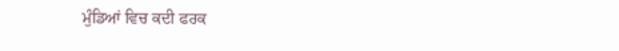ਮੁੰਡਿਆਂ ਵਿਚ ਕਦੀ ਫਰਕ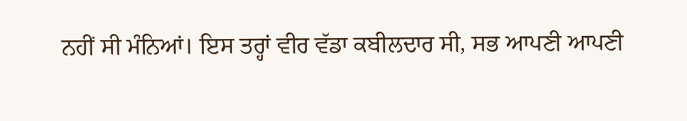ਨਹੀਂ ਸੀ ਮੰਨਿਆਂ। ਇਸ ਤਰ੍ਹਾਂ ਵੀਰ ਵੱਡਾ ਕਬੀਲਦਾਰ ਸੀ, ਸਭ ਆਪਣੀ ਆਪਣੀ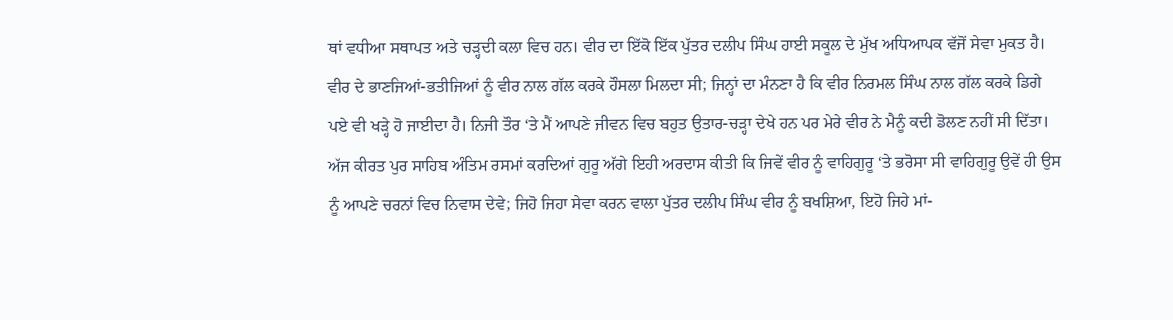ਥਾਂ ਵਧੀਆ ਸਥਾਪਤ ਅਤੇ ਚੜ੍ਹਦੀ ਕਲਾ ਵਿਚ ਹਨ। ਵੀਰ ਦਾ ਇੱਕੋ ਇੱਕ ਪੁੱਤਰ ਦਲੀਪ ਸਿੰਘ ਹਾਈ ਸਕੂਲ ਦੇ ਮੁੱਖ ਅਧਿਆਪਕ ਵੱਜੋਂ ਸੇਵਾ ਮੁਕਤ ਹੈ। ਵੀਰ ਦੇ ਭਾਣਜਿਆਂ-ਭਤੀਜਿਆਂ ਨੂੰ ਵੀਰ ਨਾਲ ਗੱਲ ਕਰਕੇ ਹੌਸਲਾ ਮਿਲਦਾ ਸੀ; ਜਿਨ੍ਹਾਂ ਦਾ ਮੰਨਣਾ ਹੈ ਕਿ ਵੀਰ ਨਿਰਮਲ ਸਿੰਘ ਨਾਲ ਗੱਲ ਕਰਕੇ ਡਿਗੇ ਪਏ ਵੀ ਖੜ੍ਹੇ ਹੋ ਜਾਈਦਾ ਹੈ। ਨਿਜੀ ਤੌਰ ‘ਤੇ ਮੈਂ ਆਪਣੇ ਜੀਵਨ ਵਿਚ ਬਹੁਤ ਉਤਾਰ-ਚੜ੍ਹਾ ਦੇਖੇ ਹਨ ਪਰ ਮੇਰੇ ਵੀਰ ਨੇ ਮੈਨੂੰ ਕਦੀ ਡੋਲਣ ਨਹੀਂ ਸੀ ਦਿੱਤਾ। ਅੱਜ ਕੀਰਤ ਪੁਰ ਸਾਹਿਬ ਅੰਤਿਮ ਰਸਮਾਂ ਕਰਦਿਆਂ ਗੁਰੂ ਅੱਗੇ ਇਹੀ ਅਰਦਾਸ ਕੀਤੀ ਕਿ ਜਿਵੇਂ ਵੀਰ ਨੂੰ ਵਾਹਿਗੁਰੂ ‘ਤੇ ਭਰੋਸਾ ਸੀ ਵਾਹਿਗੁਰੂ ਉਵੇਂ ਹੀ ਉਸ ਨੂੰ ਆਪਣੇ ਚਰਨਾਂ ਵਿਚ ਨਿਵਾਸ ਦੇਵੇ; ਜਿਹੋ ਜਿਹਾ ਸੇਵਾ ਕਰਨ ਵਾਲਾ ਪੁੱਤਰ ਦਲੀਪ ਸਿੰਘ ਵੀਰ ਨੂੰ ਬਖਸ਼ਿਆ, ਇਹੋ ਜਿਹੇ ਮਾਂ-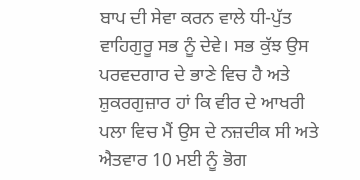ਬਾਪ ਦੀ ਸੇਵਾ ਕਰਨ ਵਾਲੇ ਧੀ-ਪੁੱਤ ਵਾਹਿਗੁਰੂ ਸਭ ਨੂੰ ਦੇਵੇ। ਸਭ ਕੁੱਝ ਉਸ ਪਰਵਦਗਾਰ ਦੇ ਭਾਣੇ ਵਿਚ ਹੈ ਅਤੇ ਸ਼ੁਕਰਗੁਜ਼ਾਰ ਹਾਂ ਕਿ ਵੀਰ ਦੇ ਆਖਰੀ ਪਲਾ ਵਿਚ ਮੈਂ ਉਸ ਦੇ ਨਜ਼ਦੀਕ ਸੀ ਅਤੇ ਐਤਵਾਰ 10 ਮਈ ਨੂੰ ਭੋਗ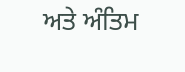ਅਤੇ ਅੰਤਿਮ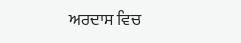ਅਰਦਾਸ ਵਿਚ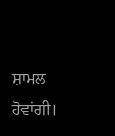ਸ਼ਾਮਲ ਹੋਵਾਂਗੀ।